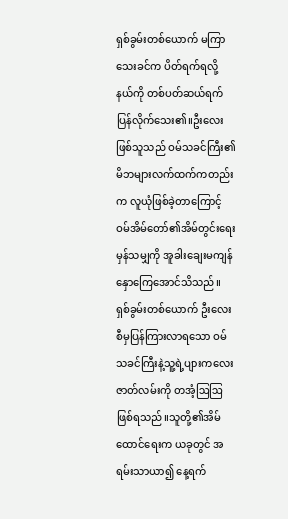ရှစ်ခွမ်းတစ်ယောက် မကြာသေးခင်က ပိတ်ရက်ရလို့ နယ်ကို တစ်ပတ်ဆယ်ရက်ပြန်လိုက်သေး၏။ဦးလေးဖြစ်သူသည် ဝမ်သခင်ကြီး၏မိဘများလက်ထက်ကတည်းက လူယုံဖြစ်ခဲ့တာကြောင့် ဝမ်အိမ်တော်၏အိမ်တွင်းရေးမှန်သမျှကို အူခါးချေးမကျန်နှောကြေအောင်သိသည်။
ရှစ်ခွမ်းတစ်ယောက် ဦးလေးစီမှပြန်ကြားလာရသော ဝမ်သခင်ကြီးနဲ့သူ့ရဲ့ပျားကလေး ဇာတ်လမ်းကို တအံ့ဩဩဖြစ်ရသည်။သူတို့၏အိမ်ထောင်ရေးက ယခုတွင် အရမ်းသာယာ၍ နေ့ရက်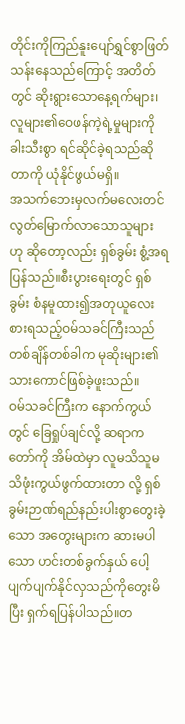တိုင်းကိုကြည်နူးပျော်ရွှင်စွာဖြတ်သန်းနေသည်ကြောင့် အတိတ်တွင် ဆိုးရွားသောနေ့ရက်များ၊လူများ၏ဝေဖန်ကဲ့ရဲ့မှုများကို ခါးသီးစွာ ရင်ဆိုင်ခဲ့ရသည်ဆိုတာကို ယုံနိုင်ဖွယ်မရှိ။
အသက်ဘေးမှလက်မလေးတင်လွတ်မြောက်လာသောသူများ ဟု ဆိုတော့လည်း ရှစ်ခွမ်း စွံ့အရပြန်သည်။စီးပွားရေးတွင် ရှစ်ခွမ်း စံနမူထား၍အတုယူလေးစားရသည့်ဝမ်သခင်ကြီးသည် တစ်ချိန်တစ်ခါက မုဆိုးများ၏ သားကောင်ဖြစ်ခဲ့ဖူးသည်။
ဝမ်သခင်ကြီးက နောက်ကွယ်တွင် ခြေရှုပ်ချင်လို့ ဆရာကတော်ကို အိမ်ထဲမှာ လူမသိသူမသိဖုံးကွယ်ဖွက်ထားတာ လို့ ရှစ်ခွမ်းဉာဏ်ရည်နည်းပါးစွာတွေးခဲ့သော အတွေးများက ဆားမပါသော ဟင်းတစ်ခွက်နှယ် ပေါ့ပျက်ပျက်နိုင်လှသည်ကိုတွေးမိပြီး ရှက်ရပြန်ပါသည်။တ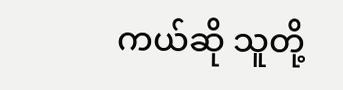ကယ်ဆို သူတို့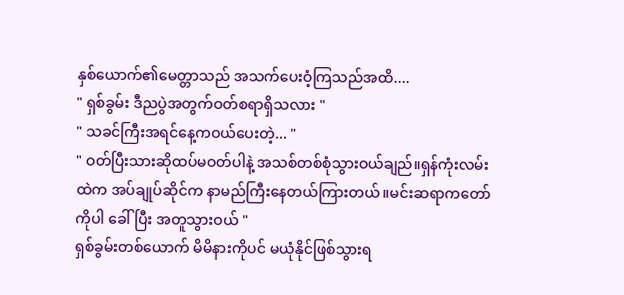နှစ်ယောက်၏မေတ္တာသည် အသက်ပေးဝံ့ကြသည်အထိ....
" ရှစ်ခွမ်း ဒီညပွဲအတွက်ဝတ်စရာရှိသလား "
" သခင်ကြီးအရင်နေ့ကဝယ်ပေးတဲ့... "
" ဝတ်ပြီးသားဆိုထပ်မဝတ်ပါနဲ့ အသစ်တစ်စုံသွားဝယ်ချည်။ရှန်ကုံးလမ်းထဲက အပ်ချုပ်ဆိုင်က နာမည်ကြီးနေတယ်ကြားတယ်။မင်းဆရာကတော်ကိုပါ ခေါ်ပြီး အတူသွားဝယ် "
ရှစ်ခွမ်းတစ်ယောက် မိမိနားကိုပင် မယုံနိုင်ဖြစ်သွားရ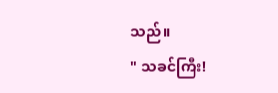သည်။
" သခင်ကြီး!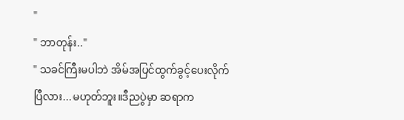"
" ဘာတုန်း.."
" သခင်ကြီးမပါဘဲ အိမ်အပြင်ထွက်ခွင့်ပေးလိုက်ပြီလား...မဟုတ်ဘူး။ဒီညပွဲမှာ ဆရာက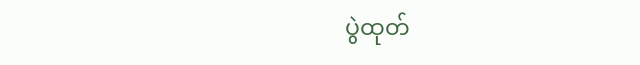ပွဲထုတ်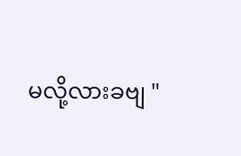မလို့လားခဗျ "